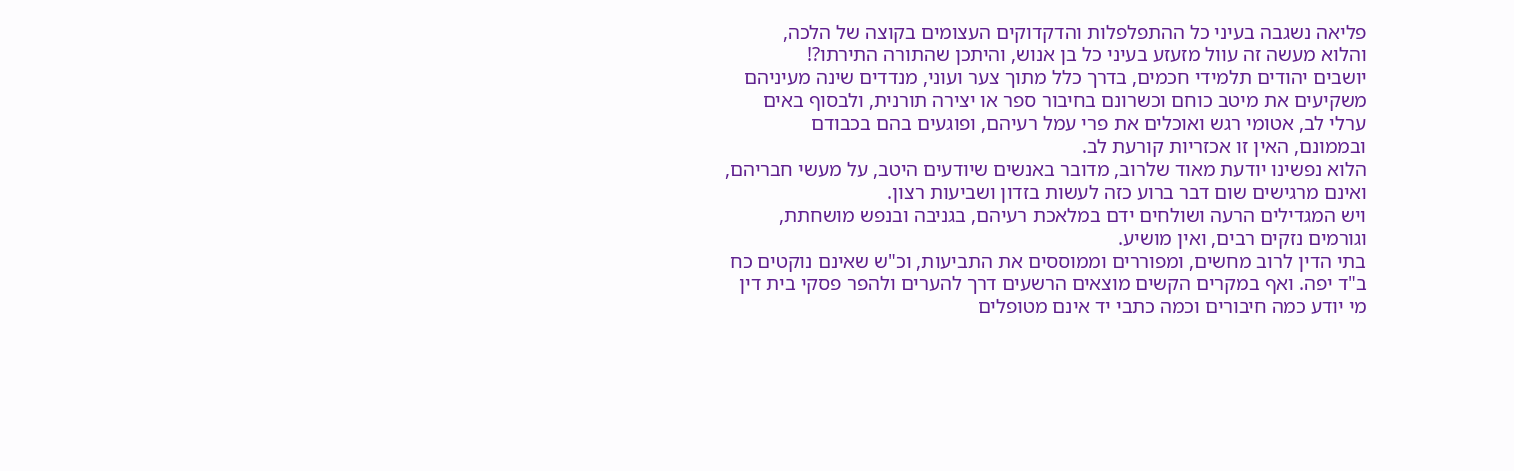פליאה נשגבה בעיני כל ההתפלפלות והדקדוקים העצומים בקוצה של הלכה,
והלוא מעשה זה עוול מזעזע בעיני כל בן אנוש, והיתכן שהתורה התירתו?!
יושבים יהודים תלמידי חכמים, בדרך כלל מתוך צער ועוני, מנדדים שינה מעיניהם
משקיעים את מיטב כוחם וכשרונם בחיבור ספר או יצירה תורנית, ולבסוף באים
ערלי לב, אטומי רגש ואוכלים את פרי עמל רעיהם, ופוגעים בהם בכבודם
ובממונם, האין זו אכזריות קורעת לב.
הלוא נפשינו יודעת מאוד שלרוב, מדובר באנשים שיודעים היטב, על מעשי חבריהם,
ואינם מרגישים שום דבר ברוע כזה לעשות בזדון ושביעות רצון.
ויש המגדילים הרעה ושולחים ידם במלאכת רעיהם, בגניבה ובנפש מושחתת,
וגורמים נזקים רבים, ואין מושיע.
בתי הדין לרוב מחשים, ומפוררים וממוססים את התביעות, וכ"ש שאינם נוקטים כח
ב"ד יפה. ואף במקרים הקשים מוצאים הרשעים דרך להערים ולהפר פסקי בית דין
מי יודע כמה חיבורים וכמה כתבי יד אינם מטופלים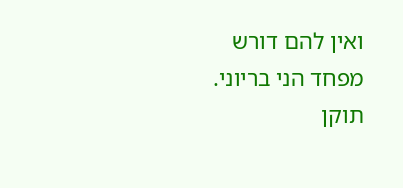ואין להם דורש מפחד הני בריוני.
תוקן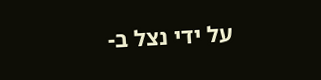על ידי נצל ב-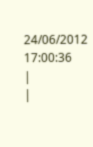24/06/2012 17:00:36
|
|